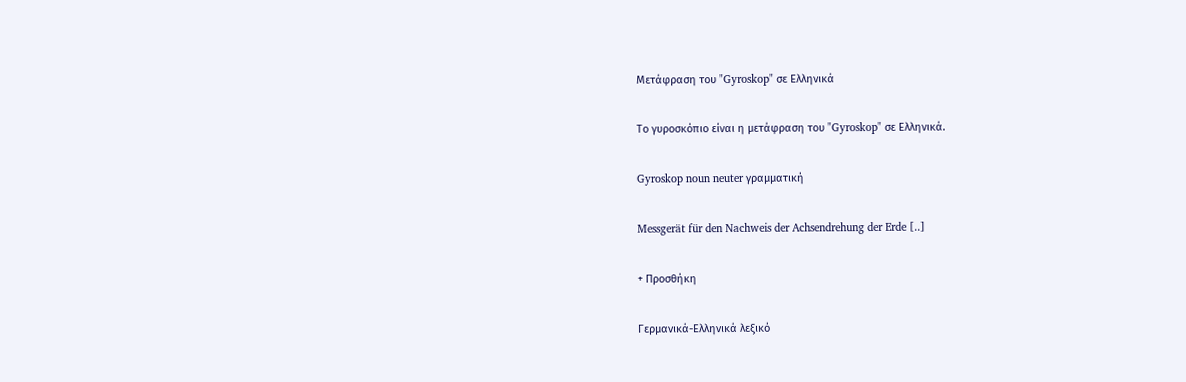Μετάφραση του "Gyroskop" σε Ελληνικά

Το γυροσκόπιο είναι η μετάφραση του "Gyroskop" σε Ελληνικά.

Gyroskop noun neuter γραμματική

Messgerät für den Nachweis der Achsendrehung der Erde [..]

+ Προσθήκη

Γερμανικά-Ελληνικά λεξικό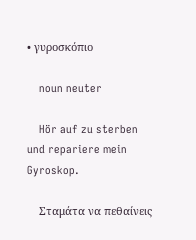• γυροσκόπιο

    noun neuter

    Hör auf zu sterben und repariere mein Gyroskop.

    Σταμάτα να πεθαίνεις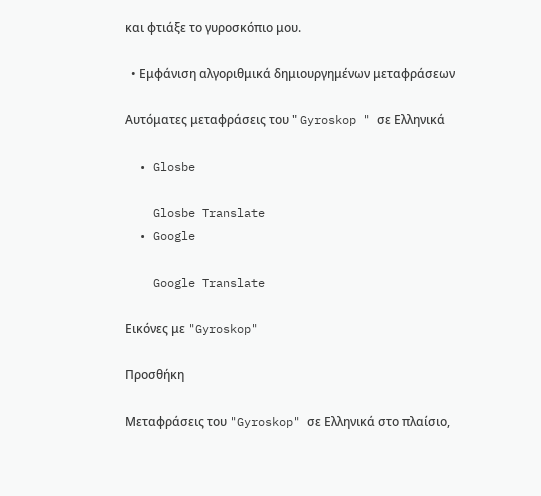και φτιάξε το γυροσκόπιο μου.

  • Εμφάνιση αλγοριθμικά δημιουργημένων μεταφράσεων

Αυτόματες μεταφράσεις του " Gyroskop " σε Ελληνικά

  • Glosbe

    Glosbe Translate
  • Google

    Google Translate

Εικόνες με "Gyroskop"

Προσθήκη

Μεταφράσεις του "Gyroskop" σε Ελληνικά στο πλαίσιο,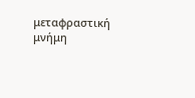μεταφραστική μνήμη